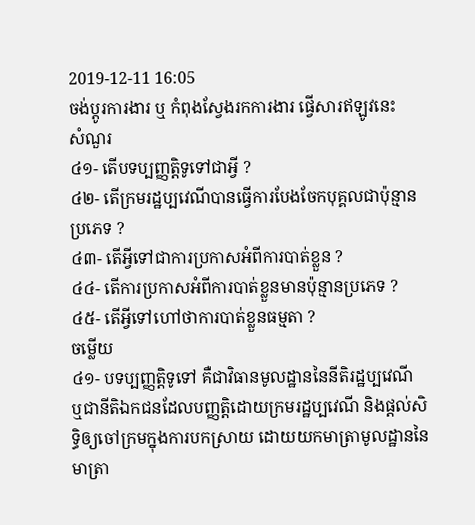2019-12-11 16:05
ចង់ប្តូរការងារ ឬ កំពុងស្វែងរកការងារ ផ្វើសារឥឡូវនេះ
សំណួរ
៤១- តើបទប្បញ្ញត្តិទូទៅជាអ្វី ?
៤២- តើក្រមរដ្ឋប្បវេណីបានធ្វើការបែងចែកបុគ្គលជាប៉ុន្មានប្រភេទ ?
៤៣- តើអ្វីទៅជាការប្រកាសអំពីការបាត់ខ្លួន ?
៤៤- តើការប្រកាសអំពីការបាត់ខ្លួនមានប៉ុន្មានប្រភេទ ?
៤៥- តើអ្វីទៅហៅថាការបាត់ខ្លួនធម្មតា ?
ចម្លើយ
៤១- បទប្បញ្ញត្តិទូទៅ គឺជាវិធានមូលដ្ឋាននៃនីតិរដ្ឋប្បវេណី ឬជានីតិឯកជនដែលបញ្ញត្តិដោយក្រមរដ្ឋប្បវេណី និងផ្តល់សិទ្ធិឲ្យចៅក្រមក្នុងការបកស្រាយ ដោយយកមាត្រាមូលដ្ឋាននៃមាត្រា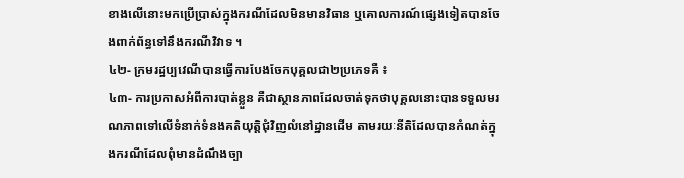ខាងលើនោះមកប្រើប្រាស់ក្នុងករណីដែលមិនមានវិធាន ឬគោលការណ៍ផ្សេងទៀតបានចែងពាក់ព័ន្ធទៅនឹងករណីវិវាទ ។
៤២- ក្រមរដ្ឋប្បវេណីបានធ្វើការបែងចែកបុគ្គលជា២ប្រភេទគឺ ៖
៤៣- ការប្រកាសអំពីការបាត់ខ្លួន គឺជាស្ថានភាពដែលចាត់ទុកថាបុគ្គលនោះបានទទួលមរណភាពទៅលើទំនាក់ទំនងគតិយុត្តិជុំវិញលំនៅដ្ឋានដើម តាមរយៈនីតិដែលបានកំណត់ក្នុងករណីដែលពុំមានដំណឹងច្បា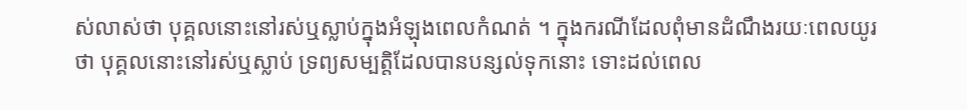ស់លាស់ថា បុគ្គលនោះនៅរស់ឬស្លាប់ក្នុងអំឡុងពេលកំណត់ ។ ក្នុងករណីដែលពុំមានដំណឹងរយៈពេលយូរថា បុគ្គលនោះនៅរស់ឬស្លាប់ ទ្រព្យសម្បត្តិដែលបានបន្សល់ទុកនោះ ទោះដល់ពេល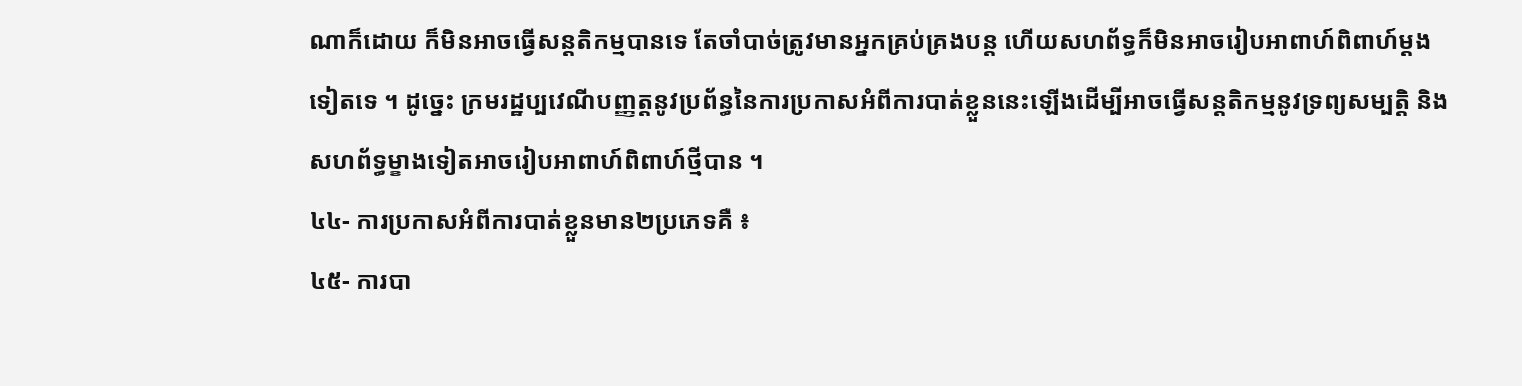ណាក៏ដោយ ក៏មិនអាចធ្វើសន្តតិកម្មបានទេ តែចាំបាច់ត្រូវមានអ្នកគ្រប់គ្រងបន្ត ហើយសហព័ទ្ធក៏មិនអាចរៀបអាពាហ៍ពិពាហ៍ម្តងទៀតទេ ។ ដូច្នេះ ក្រមរដ្ឋប្បវេណីបញ្ញត្តនូវប្រព័ន្ធនៃការប្រកាសអំពីការបាត់ខ្លួននេះឡើងដើម្បីអាចធ្វើសន្តតិកម្មនូវទ្រព្យសម្បត្តិ និងសហព័ទ្ធម្ខាងទៀតអាចរៀបអាពាហ៍ពិពាហ៍ថ្មីបាន ។
៤៤- ការប្រកាសអំពីការបាត់ខ្លួនមាន២ប្រភេទគឺ ៖
៤៥- ការបា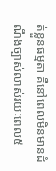ត់ខ្លួនធម្មតា គឺនៅពេលមិនមានដំណឹងច្បាស់លាស់រយៈពេល៥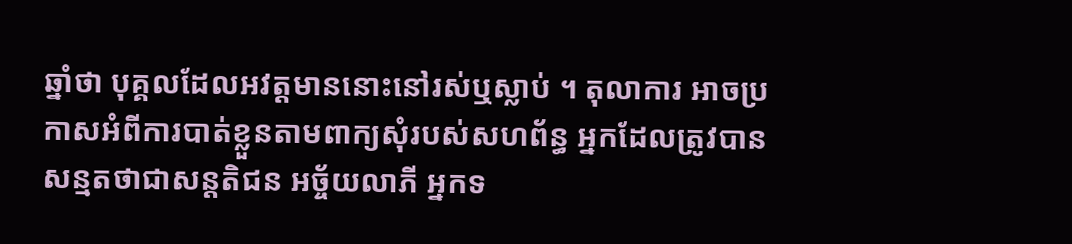ឆ្នាំថា បុគ្គលដែលអវត្តមាននោះនៅរស់ឬស្លាប់ ។ តុលាការ អាចប្រកាសអំពីការបាត់ខ្លួនតាមពាក្យសុំរបស់សហព័ន្ធ អ្នកដែលត្រូវបានសន្មតថាជាសន្តតិជន អច្ច័យលាភី អ្នកទ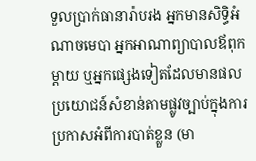ទួលប្រាក់ធានារ៉ាបរង អ្នកមានសិទ្ធិអំណាចមេបា អ្នកអាណាព្យាបាលឪពុកម្តាយ ឬអ្នកផ្សេងទៀតដែលមានផលប្រយោជន៍សំខាន់តាមផ្លូវច្បាប់ក្នុងការប្រកាសអំពីការបាត់ខ្លួន (មា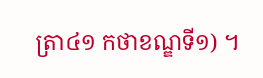ត្រា៤១ កថាខណ្ឌទី១) ។